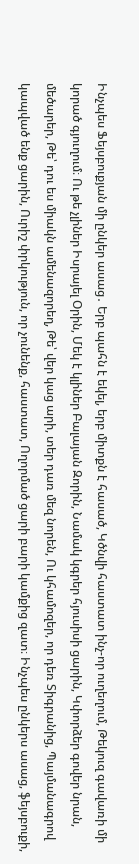Ինչպես Ֆեյսբուքյան մի ընկեր ասաց․ Երբ պահն է եկել, երբ միտքն է հասած, Կծնվի հաստատ ինչ-որ ուղեղում, Թեկուզ գավառի մի կորած գյուղում։ Ու թե չլիներ Իսրայել Օրին, Մեկ է կլիներ Բալայան Զորին, Նամակ կգրեր հյուսիսի ցարին, Կփորձեր գովեր նրան, մեծարեր, Թե՝ դու ես միակն ամենազորեղ, Թե՝ վեր կաց արի, տեր դառ մեզ նորեն, Ու կհամոզեր, որ դեռ Տիգրանից, Պայմանագրով կապված ենք ցարին, Ուրիշ փրկություն, որ չունենք, հաստատ, Ողորմած ցարի բարի կամքից զատ։ Ինչպես ընկերս ասաց, ֆեյսբուքի,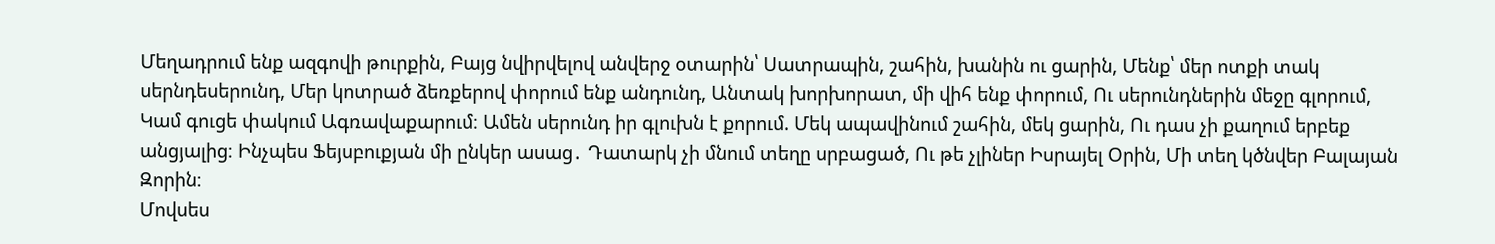Մեղադրում ենք ազգովի թուրքին, Բայց նվիրվելով անվերջ օտարին՝ Սատրապին, շահին, խանին ու ցարին, Մենք՝ մեր ոտքի տակ սերնդեսերունդ, Մեր կոտրած ձեռքերով փորում ենք անդունդ, Անտակ խորխորատ, մի վիհ ենք փորում, Ու սերունդներին մեջը գլորում, Կամ գուցե փակում Ագռավաքարում։ Ամեն սերունդ իր գլուխն է քորում. Մեկ ապավինում շահին, մեկ ցարին, Ու դաս չի քաղում երբեք անցյալից։ Ինչպես Ֆեյսբուքյան մի ընկեր ասաց․ Դատարկ չի մնում տեղը սրբացած, Ու թե չլիներ Իսրայել Օրին, Մի տեղ կծնվեր Բալայան Զորին։
Մովսես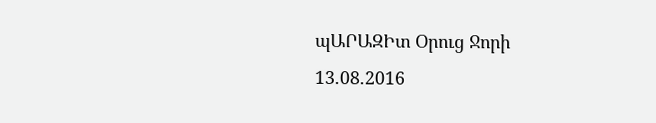պԱՐԱԶԻտ Օրուց Ջորի
13.08.2016